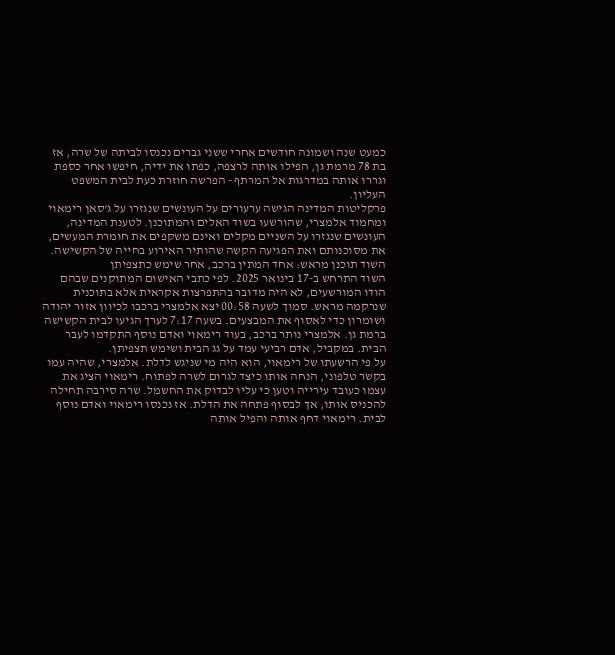כמעט שנה ושמונה חודשים אחרי ששני גברים נכנסו לביתה של שרה, אז בת 78 מרמת גן, הפילו אותה לרצפה, כפתו את ידיה, חיפשו אחר כספת וגררו אותה במדרגות אל המרתף - הפרשה חוזרת כעת לבית המשפט העליון.
פרקליטות המדינה הגישה ערעורים על העונשים שנגזרו על ג'סאן רימאוי ומחמוד אלמצרי, שהורשעו בשוד האלים והמתוכנן. לטענת המדינה, העונשים שנגזרו על השניים מקלים ואינם משקפים את חומרת המעשים, את מסוכנותם ואת הפגיעה הקשה שהותיר האירוע בחייה של הקשישה.
השוד תוכנן מראש: אחד המתין ברכב, אחר שימש כתצפיתן
השוד התרחש ב-17 בינואר 2025. לפי כתבי האישום המתוקנים שבהם הודו המורשעים, לא היה מדובר בהתפרצות אקראית אלא בתוכנית שנרקמה מראש. סמוך לשעה 00:58 יצא אלמצרי ברכבו לכיוון אזור יהודה ושומרון כדי לאסוף את המבצעים. בשעה 7:17 לערך הגיעו לבית הקשישה ברמת גן. אלמצרי נותר ברכב, בעוד רימאוי ואדם נוסף התקדמו לעבר הבית. במקביל, אדם רביעי עמד על גג הבית ושימש תצפיתן.
על פי הרשעתו של רימאוי, הוא היה מי שניגש לדלת. אלמצרי, שהיה עמו בקשר טלפוני, הנחה אותו כיצד לגרום לשרה לפתוח. רימאוי הציג את עצמו כעובד עירייה וטען כי עליו לבדוק את החשמל. שרה סירבה תחילה להכניס אותו, אך לבסוף פתחה את הדלת. אז נכנסו רימאוי ואדם נוסף לבית. רימאוי דחף אותה והפיל אותה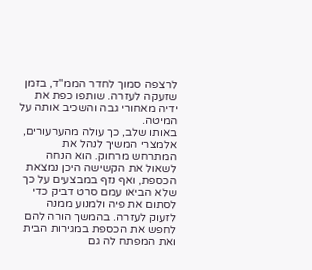לרצפה סמוך לחדר הממ"ד, בזמן שזעקה לעזרה. שותפו כפת את ידיה מאחורי גבה והשכיב אותה על המיטה.
באותו שלב, כך עולה מהערעורים, אלמצרי המשיך לנהל את המתרחש מרחוק. הוא הנחה לשאול את הקשישה היכן נמצאת הכספת, ואף נזף במבצעים על כך שלא הביאו עמם סרט דביק כדי לסתום את פיה ולמנוע ממנה לזעוק לעזרה. בהמשך הורה להם לחפש את הכספת במגירות הבית ואת המפתח לה גם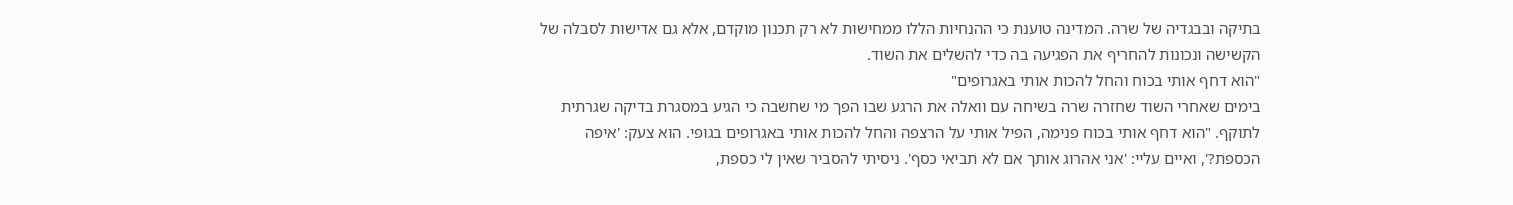בתיקה ובבגדיה של שרה. המדינה טוענת כי ההנחיות הללו ממחישות לא רק תכנון מוקדם, אלא גם אדישות לסבלה של הקשישה ונכונות להחריף את הפגיעה בה כדי להשלים את השוד.
"הוא דחף אותי בכוח והחל להכות אותי באגרופים"
בימים שאחרי השוד שחזרה שרה בשיחה עם וואלה את הרגע שבו הפך מי שחשבה כי הגיע במסגרת בדיקה שגרתית לתוקף. "הוא דחף אותי בכוח פנימה, הפיל אותי על הרצפה והחל להכות אותי באגרופים בגופי. הוא צעק: 'איפה הכספת?', ואיים עליי: 'אני אהרוג אותך אם לא תביאי כסף'. ניסיתי להסביר שאין לי כספת,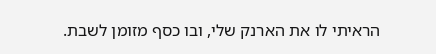הראיתי לו את הארנק שלי, ובו כסף מזומן לשבת.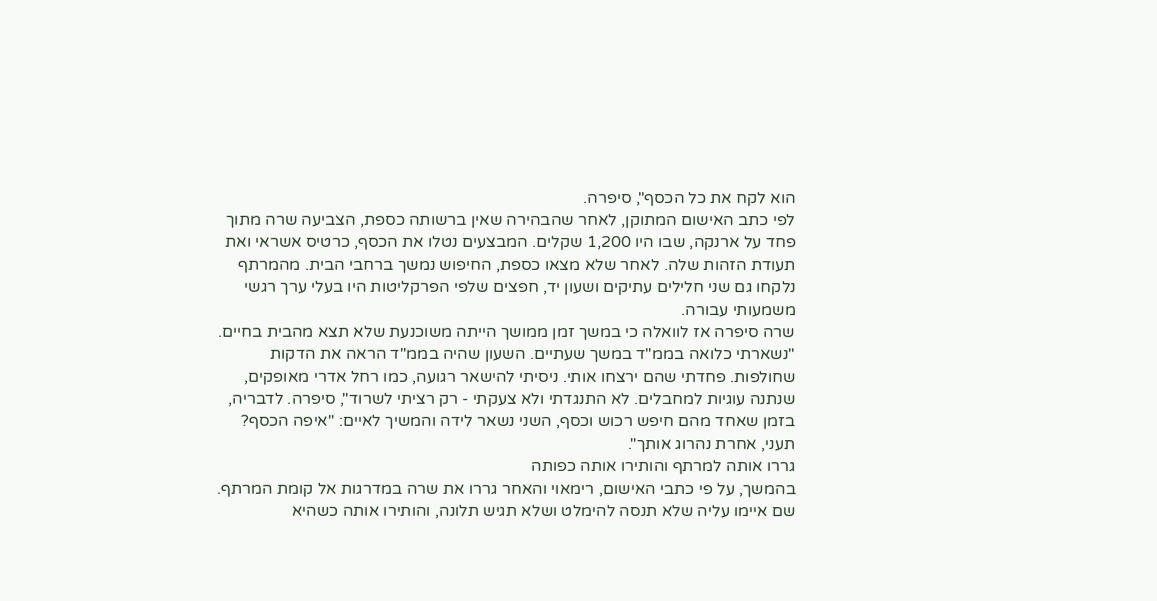הוא לקח את כל הכסף", סיפרה.
לפי כתב האישום המתוקן, לאחר שהבהירה שאין ברשותה כספת, הצביעה שרה מתוך פחד על ארנקה, שבו היו 1,200 שקלים. המבצעים נטלו את הכסף, כרטיס אשראי ואת תעודת הזהות שלה. לאחר שלא מצאו כספת, החיפוש נמשך ברחבי הבית. מהמרתף נלקחו גם שני חלילים עתיקים ושעון יד, חפצים שלפי הפרקליטות היו בעלי ערך רגשי משמעותי עבורה.
שרה סיפרה אז לוואלה כי במשך זמן ממושך הייתה משוכנעת שלא תצא מהבית בחיים. "נשארתי כלואה בממ"ד במשך שעתיים. השעון שהיה בממ"ד הראה את הדקות שחולפות. פחדתי שהם ירצחו אותי. ניסיתי להישאר רגועה, כמו רחל אדרי מאופקים, שנתנה עוגיות למחבלים. לא התנגדתי ולא צעקתי - רק רציתי לשרוד", סיפרה. לדבריה, בזמן שאחד מהם חיפש רכוש וכסף, השני נשאר לידה והמשיך לאיים: "איפה הכסף? תעני, אחרת נהרוג אותך".
גררו אותה למרתף והותירו אותה כפותה
בהמשך, על פי כתבי האישום, רימאוי והאחר גררו את שרה במדרגות אל קומת המרתף. שם איימו עליה שלא תנסה להימלט ושלא תגיש תלונה, והותירו אותה כשהיא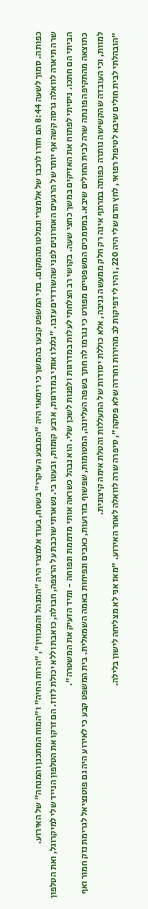כפותה. סמוך לשעה 8:44 הם חזרו לרכבו של אלמצרי ונמלטו מהמקום. בתי המשפט קבעו בהמשך כי רימאוי היה "המבצע העיקרי" בשטח, בעוד אלמצרי היה "המנהל והמכווין", "הרוח החיה" ו"המוח המתכנן והמנחה" של האירוע.
שרה תיארה לוואלה גרסה קשה אף יותר של הרגעים האחרונים לפני שהשודדים עזבו. "גלגלו אותי במדרגות, ארבע קומות, ובעטו בי. נשארתי שוכבת על הרצפה, חבולה, כואבת וללא יכולת לזוז. הם זרקו את הטלפון הנייד שלי למיקרוגל, ואת הטלפון הביתי הם חתכו. ניסיתי לפתוח את האזיקים במשך כחצי שעה. בקושי רב הצלחתי לעלות במדרגות ולפנות לשכן שלי. הוא נבהל כשראה אותי מדממת ונפוחה - ומיד הזעיק את המשטרה".
כתוצאה מהתקיפה פונתה שרה לבית החולים שיבא. במסמכים המשפטיים מפורט כי נגרמו לה חתך בשפה העליונה, המטומות, שפשוף בזרועות, כאבים ונפיחות באמה השמאלית. בית המשפט קבע כי לאירוע היה גם פוטנציאל לגרימת נזק חמור ואף למוות, וכי העובדה שהקשישה נותרה כפותה במרתף אינה רק חלק ממעשה גניבה, אלא כוללת יסודות של התעללות והטלת אימה קיצונית.
"הובהלתי לבית חולים שיבא לטיפול רפואי, לחץ הדם שלי היה 220, והיו לי דפיקות לב מהירות וחרדה שלא פסקה", סיפרה שרה לוואלה לאחר האירוע. "מאז אני לא מצליחה לישון בלילה.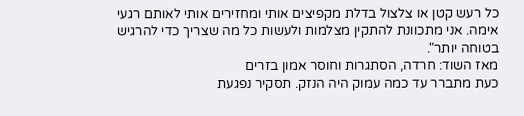כל רעש קטן או צלצול בדלת מקפיצים אותי ומחזירים אותי לאותם רגעי אימה. אני מתכוונת להתקין מצלמות ולעשות כל מה שצריך כדי להרגיש בטוחה יותר".
מאז השוד: חרדה, הסתגרות וחוסר אמון בזרים
כעת מתברר עד כמה עמוק היה הנזק. תסקיר נפגעת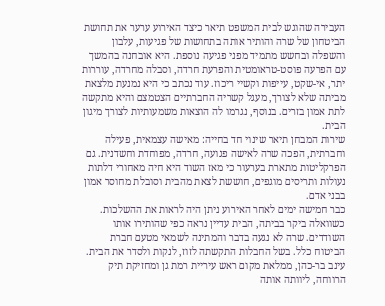העבירה שהוגש לבית המשפט תיאר כיצד האירוע ערער את תחושת הביטחון של שרה והותיר אותה בתחושות של פגיעות, עלבון והשפלה ובחשש מתמיד מפני פגיעה נוספת. היא אובחנה בהמשך עם הפרעה פוסט-טראומטית והפרעת חרדה, וסבלה מחרדה, עוררות יתר, אי-שקט, עייפות וקשיי ריכוז. עוד נכתב כי היא נמנעת מלצאת מביתה שלא לצורך, מעגל קשריה החברתיים הצטמצם והיא מתקשה לתת אמון בזרים. בנוסף, נגרמו לה הוצאות משמעותיות לצורך מיגון הבית.
שירות המבחן תיאר שינוי חד בחייה: מאישה עצמאית, פעילה וחברתית, הפכה שרה לאישה פגועה, חרדה, מפוחדת וחשדנית. גם הפרקליטות מתארת בערעור כי מאז השוד היא חיה מאחורי דלתות נעולות ותריסים מוגפים, חוששת לצאת מהבית וסובלת מחוסר אמון בבני אדם.
כבר חמישה ימים לאחר האירוע ניתן היה לראות את ההשלכות. כשוואלה ביקר בביתה, הבית עדיין נראה כפי שהותירו אותו השודדים. שרה לא נגעה בדבר והמתינה לשמאי מטעם חברת הביטוח כלל. בשל החבלות התקשתה לזוז, לנקות ולסדר את הבית. עינב בר-כהן, ממלאת מקום ראש עיריית רמת גן ומחזיקת תיק הרווחה, ליוותה אותה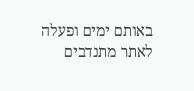באותם ימים ופעלה לאתר מתנדבים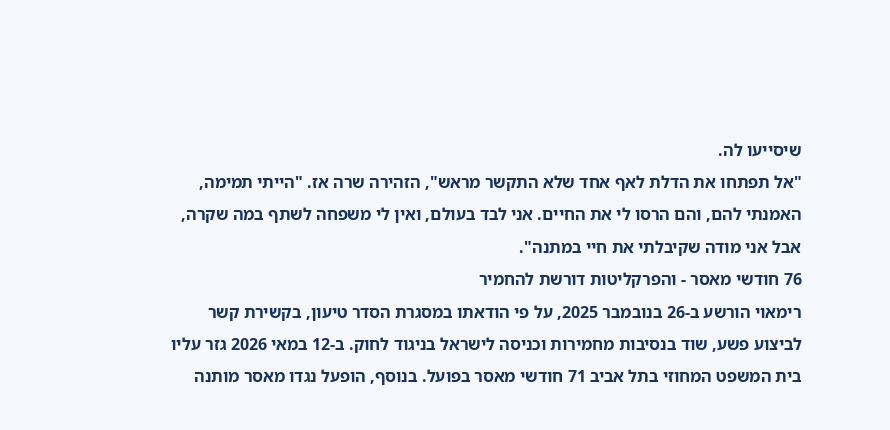שיסייעו לה.
"אל תפתחו את הדלת לאף אחד שלא התקשר מראש", הזהירה שרה אז. "הייתי תמימה, האמנתי להם, והם הרסו לי את החיים. אני לבד בעולם, ואין לי משפחה לשתף במה שקרה, אבל אני מודה שקיבלתי את חיי במתנה".
76 חודשי מאסר - והפרקליטות דורשת להחמיר
רימאוי הורשע ב-26 בנובמבר 2025, על פי הודאתו במסגרת הסדר טיעון, בקשירת קשר לביצוע פשע, שוד בנסיבות מחמירות וכניסה לישראל בניגוד לחוק. ב-12 במאי 2026 גזר עליו בית המשפט המחוזי בתל אביב 71 חודשי מאסר בפועל. בנוסף, הופעל נגדו מאסר מותנה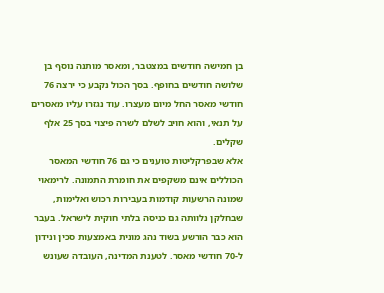בן חמישה חודשים במצטבר, ומאסר מותנה נוסף בן שלושה חודשים בחופף. בסך הכול נקבע כי ירצה 76 חודשי מאסר החל מיום מעצרו. עוד נגזרו עליו מאסרים על תנאי, והוא חויב לשלם לשרה פיצוי בסך 25 אלף שקלים.
אלא שבפרקליטות טוענים כי גם 76 חודשי המאסר הכוללים אינם משקפים את חומרת התמונה. לרימאוי שמונה הרשעות קודמות בעבירות רכוש ואלימות, שבחלקן נלוותה גם כניסה בלתי חוקית לישראל. בעבר הוא כבר הורשע בשוד נהג מונית באמצעות סכין ונידון ל-70 חודשי מאסר. לטענת המדינה, העובדה שעונש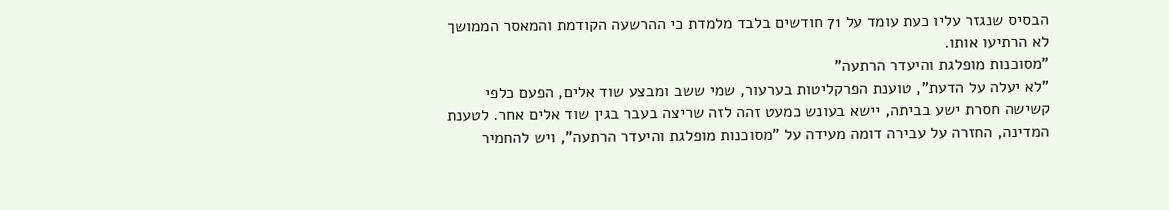הבסיס שנגזר עליו כעת עומד על 71 חודשים בלבד מלמדת כי ההרשעה הקודמת והמאסר הממושך לא הרתיעו אותו.
"מסוכנות מופלגת והיעדר הרתעה"
"לא יעלה על הדעת", טוענת הפרקליטות בערעור, שמי ששב ומבצע שוד אלים, הפעם כלפי קשישה חסרת ישע בביתה, יישא בעונש כמעט זהה לזה שריצה בעבר בגין שוד אלים אחר. לטענת המדינה, החזרה על עבירה דומה מעידה על "מסוכנות מופלגת והיעדר הרתעה", ויש להחמיר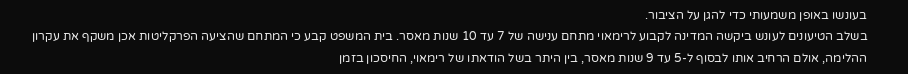בעונשו באופן משמעותי כדי להגן על הציבור.
בשלב הטיעונים לעונש ביקשה המדינה לקבוע לרימאוי מתחם ענישה של 7 עד 10 שנות מאסר. בית המשפט קבע כי המתחם שהציעה הפרקליטות אכן משקף את עקרון ההלימה, אולם הרחיב אותו לבסוף ל-5 עד 9 שנות מאסר, בין היתר בשל הודאתו של רימאוי, החיסכון בזמן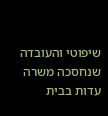שיפוטי והעובדה שנחסכה משרה עדות בבית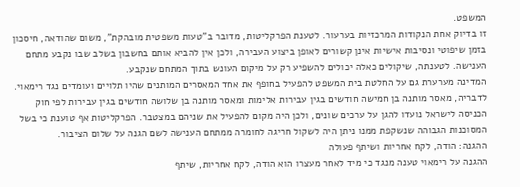המשפט.
זו בדיוק אחת הנקודות המרכזיות בערעור. לטענת הפרקליטות, מדובר ב"טעות משפטית מובהקת", משום שהודאה, חיסכון בזמן שיפוטי ונסיבות אישיות אינן קשורים לאופן ביצוע העבירה, ולכן אין להביא אותם בחשבון בשלב שבו נקבע מתחם הענישה. לטענתה, שיקולים כאלה יכולים להשפיע רק על מיקום העונש בתוך המתחם שנקבע.
המדינה מערערת גם על החלטת בית המשפט להפעיל בחופף את אחד המאסרים המותנים שהיו תלויים ועומדים נגד רימאוי. לדבריה, מאסר מותנה בן חמישה חודשים בגין עבירות אלימות ומאסר מותנה בן שלושה חודשים בגין עבירות לפי חוק הכניסה לישראל נועדו להגן על ערכים שונים, ולכן היה מקום להפעיל את שניהם במצטבר. הפרקליטות אף טוענת כי בשל המסוכנות הגבוהה שנשקפת ממנו ניתן היה לשקול חריגה לחומרה ממתחם הענישה לשם הגנה על שלום הציבור.
ההגנה: הודה, לקח אחריות ושיתף פעולה
ההגנה על רימאוי טענה מנגד כי מיד לאחר מעצרו הוא הודה, לקח אחריות, שיתף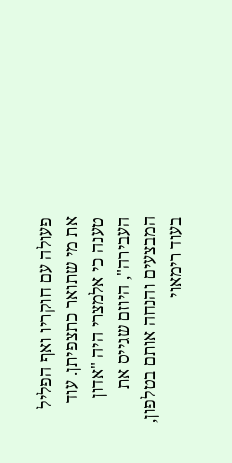פעולה עם חוקריו ואף הפליל את מי שתואר כתצפיתן. עוד טענה כי אלמצרי היה "אדון העבירה", היוזם שגייס את המבצעים והנחה אותם בטלפון, בעוד רימאוי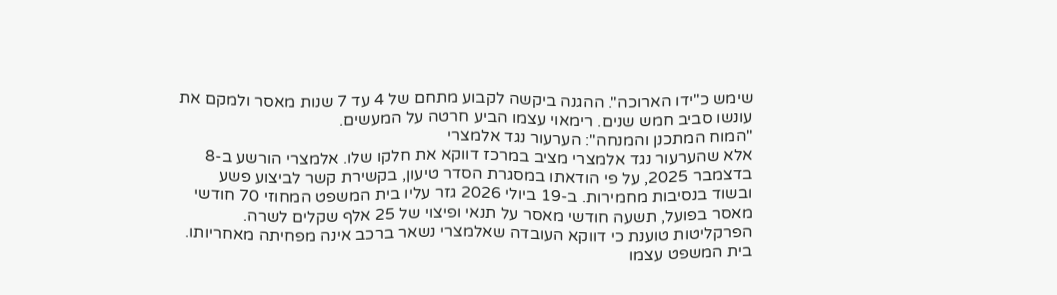שימש כ"ידו הארוכה". ההגנה ביקשה לקבוע מתחם של 4 עד 7 שנות מאסר ולמקם את עונשו סביב חמש שנים. רימאוי עצמו הביע חרטה על המעשים.
"המוח המתכנן והמנחה": הערעור נגד אלמצרי
אלא שהערעור נגד אלמצרי מציב במרכז דווקא את חלקו שלו. אלמצרי הורשע ב-8 בדצמבר 2025, על פי הודאתו במסגרת הסדר טיעון, בקשירת קשר לביצוע פשע ובשוד בנסיבות מחמירות. ב-19 ביולי 2026 גזר עליו בית המשפט המחוזי 70 חודשי מאסר בפועל, תשעה חודשי מאסר על תנאי ופיצוי של 25 אלף שקלים לשרה.
הפרקליטות טוענת כי דווקא העובדה שאלמצרי נשאר ברכב אינה מפחיתה מאחריותו. בית המשפט עצמו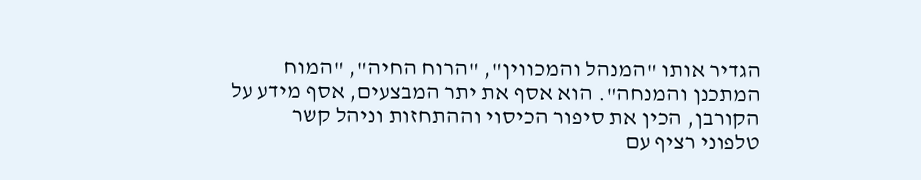הגדיר אותו "המנהל והמכווין", "הרוח החיה", "המוח המתכנן והמנחה". הוא אסף את יתר המבצעים, אסף מידע על הקורבן, הכין את סיפור הכיסוי וההתחזות וניהל קשר טלפוני רציף עם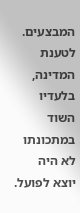המבצעים. לטענת המדינה, בלעדיו השוד במתכונתו לא היה יוצא לפועל.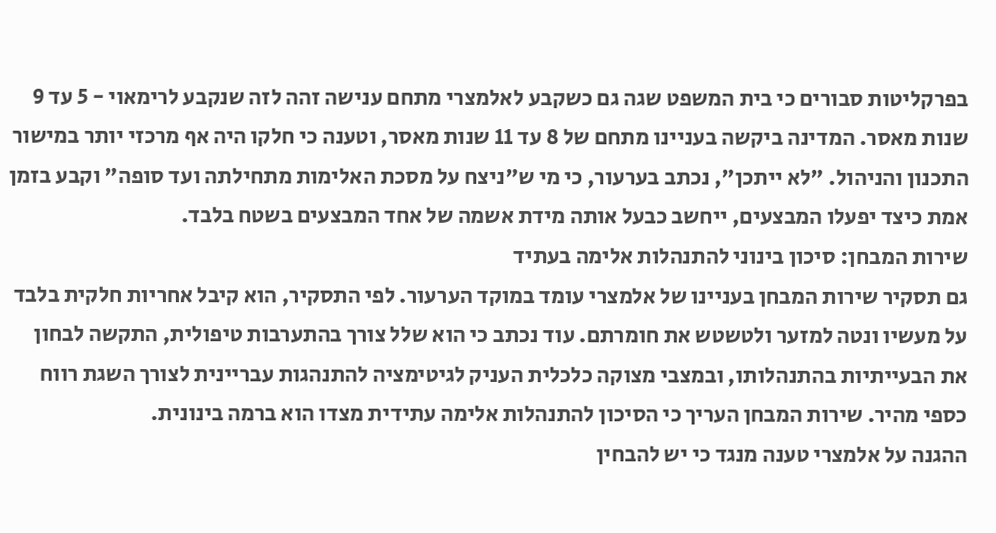בפרקליטות סבורים כי בית המשפט שגה גם כשקבע לאלמצרי מתחם ענישה זהה לזה שנקבע לרימאוי - 5 עד 9 שנות מאסר. המדינה ביקשה בעניינו מתחם של 8 עד 11 שנות מאסר, וטענה כי חלקו היה אף מרכזי יותר במישור התכנון והניהול. "לא ייתכן", נכתב בערעור, כי מי ש"ניצח על מסכת האלימות מתחילתה ועד סופה" וקבע בזמן אמת כיצד יפעלו המבצעים, ייחשב כבעל אותה מידת אשמה של אחד המבצעים בשטח בלבד.
שירות המבחן: סיכון בינוני להתנהלות אלימה בעתיד
גם תסקיר שירות המבחן בעניינו של אלמצרי עומד במוקד הערעור. לפי התסקיר, הוא קיבל אחריות חלקית בלבד על מעשיו ונטה למזער ולטשטש את חומרתם. עוד נכתב כי הוא שלל צורך בהתערבות טיפולית, התקשה לבחון את הבעייתיות בהתנהלותו, ובמצבי מצוקה כלכלית העניק לגיטימציה להתנהגות עבריינית לצורך השגת רווח כספי מהיר. שירות המבחן העריך כי הסיכון להתנהלות אלימה עתידית מצדו הוא ברמה בינונית.
ההגנה על אלמצרי טענה מנגד כי יש להבחין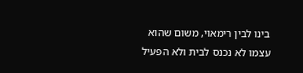בינו לבין רימאוי, משום שהוא עצמו לא נכנס לבית ולא הפעיל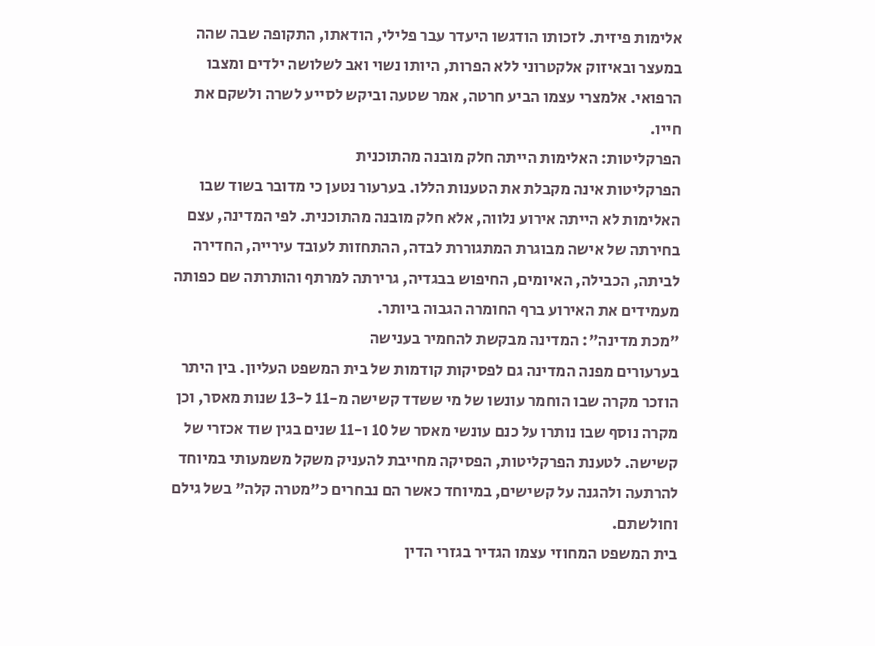אלימות פיזית. לזכותו הודגשו היעדר עבר פלילי, הודאתו, התקופה שבה שהה במעצר ובאיזוק אלקטרוני ללא הפרות, היותו נשוי ואב לשלושה ילדים ומצבו הרפואי. אלמצרי עצמו הביע חרטה, אמר שטעה וביקש לסייע לשרה ולשקם את חייו.
הפרקליטות: האלימות הייתה חלק מובנה מהתוכנית
הפרקליטות אינה מקבלת את הטענות הללו. בערעור נטען כי מדובר בשוד שבו האלימות לא הייתה אירוע נלווה, אלא חלק מובנה מהתוכנית. לפי המדינה, עצם בחירתה של אישה מבוגרת המתגוררת לבדה, ההתחזות לעובד עירייה, החדירה לביתה, הכבילה, האיומים, החיפוש בבגדיה, גרירתה למרתף והותרתה שם כפותה מעמידים את האירוע ברף החומרה הגבוה ביותר.
"מכת מדינה": המדינה מבקשת להחמיר בענישה
בערעורים מפנה המדינה גם לפסיקות קודמות של בית המשפט העליון. בין היתר הוזכר מקרה שבו הוחמר עונשו של מי ששדד קשישה מ-11 ל-13 שנות מאסר, וכן מקרה נוסף שבו נותרו על כנם עונשי מאסר של 10 ו-11 שנים בגין שוד אכזרי של קשישה. לטענת הפרקליטות, הפסיקה מחייבת להעניק משקל משמעותי במיוחד להרתעה ולהגנה על קשישים, במיוחד כאשר הם נבחרים כ"מטרה קלה" בשל גילם וחולשתם.
בית המשפט המחוזי עצמו הגדיר בגזרי הדין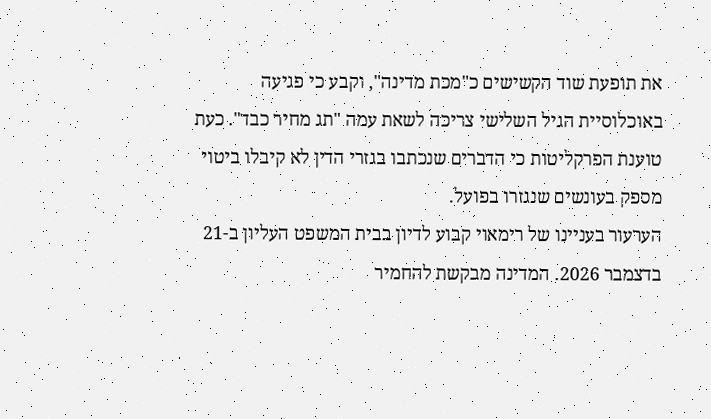את תופעת שוד הקשישים כ"מכת מדינה", וקבע כי פגיעה באוכלוסיית הגיל השלישי צריכה לשאת עמה "תג מחיר כבד". כעת טוענת הפרקליטות כי הדברים שנכתבו בגזרי הדין לא קיבלו ביטוי מספק בעונשים שנגזרו בפועל.
הערעור בעניינו של רימאוי קבוע לדיון בבית המשפט העליון ב-21 בדצמבר 2026. המדינה מבקשת להחמיר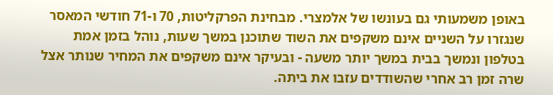באופן משמעותי גם בעונשו של אלמצרי. מבחינת הפרקליטות, 70 ו-71 חודשי המאסר שנגזרו על השניים אינם משקפים את השוד שתוכנן במשך שעות, נוהל בזמן אמת בטלפון ונמשך בבית במשך יותר משעה - ובעיקר אינם משקפים את המחיר שנותר אצל שרה זמן רב אחרי שהשודדים עזבו את ביתה.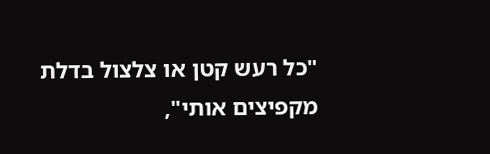"כל רעש קטן או צלצול בדלת מקפיצים אותי",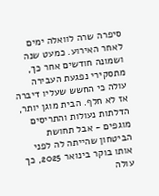סיפרה שרה לוואלה ימים לאחר האירוע. כמעט שנה ושמונה חודשים אחר כך, מתסקירי נפגעת העבירה עולה כי החשש שעליו דיברה אז לא חלף. הבית מוגן יותר, הדלתות נעולות והתריסים מוגפים - אבל תחושת הביטחון שהייתה לה לפני אותו בוקר בינואר 2025, כך עולה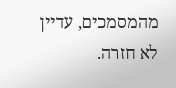מהמסמכים, עדיין לא חזרה.